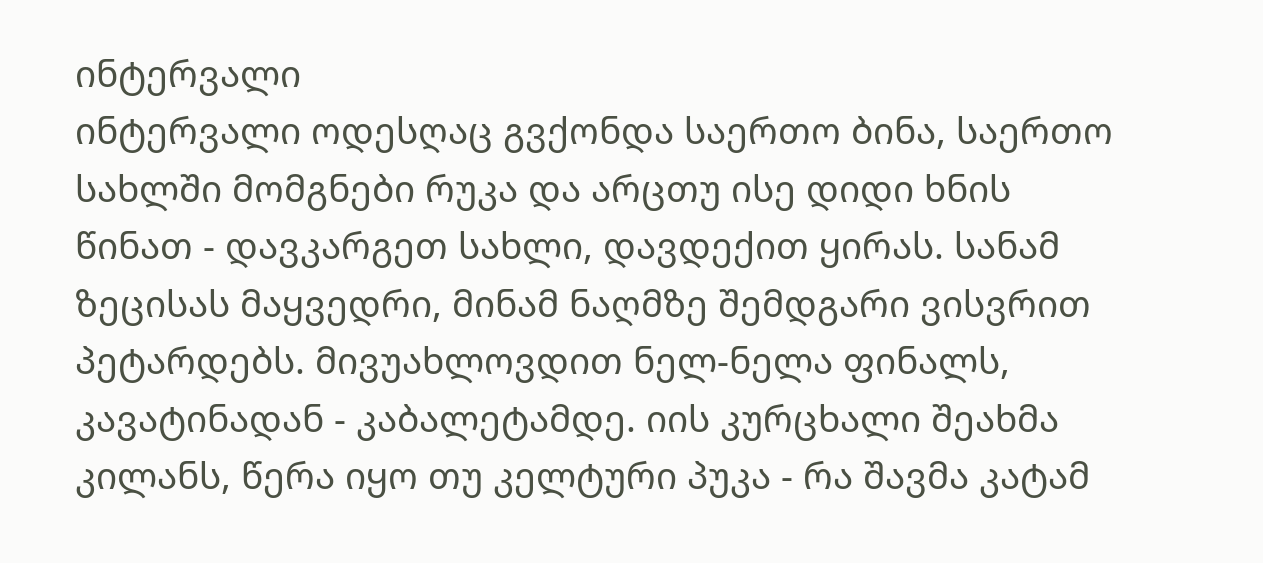ინტერვალი
ინტერვალი ოდესღაც გვქონდა საერთო ბინა, საერთო სახლში მომგნები რუკა და არცთუ ისე დიდი ხნის წინათ - დავკარგეთ სახლი, დავდექით ყირას. სანამ ზეცისას მაყვედრი, მინამ ნაღმზე შემდგარი ვისვრით პეტარდებს. მივუახლოვდით ნელ-ნელა ფინალს, კავატინადან - კაბალეტამდე. იის კურცხალი შეახმა კილანს, წერა იყო თუ კელტური პუკა - რა შავმა კატამ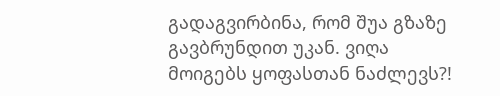გადაგვირბინა, რომ შუა გზაზე გავბრუნდით უკან. ვიღა მოიგებს ყოფასთან ნაძლევს?!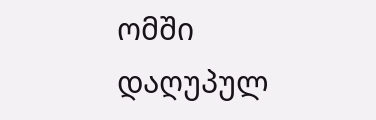ომში დაღუპულ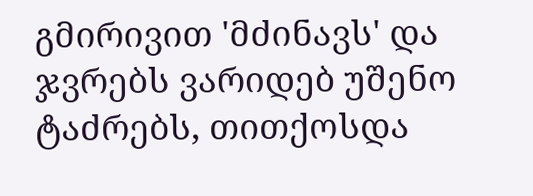გმირივით 'მძინავს' და ჯვრებს ვარიდებ უშენო ტაძრებს, თითქოსდა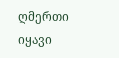ღმერთი იყავი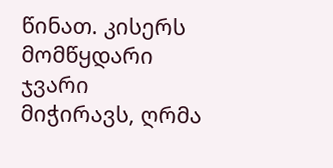წინათ. კისერს მომწყდარი ჯვარი მიჭირავს, ღრმა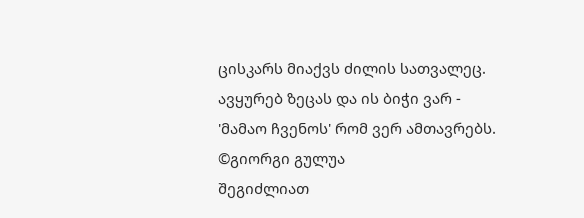ცისკარს მიაქვს ძილის სათვალეც. ავყურებ ზეცას და ის ბიჭი ვარ - 'მამაო ჩვენოს' რომ ვერ ამთავრებს. ©გიორგი გულუა
შეგიძლიათ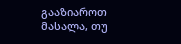გააზიაროთ მასალა, თუ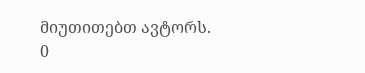მიუთითებთ ავტორს.
0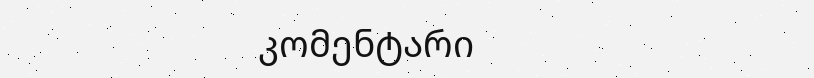კომენტარი